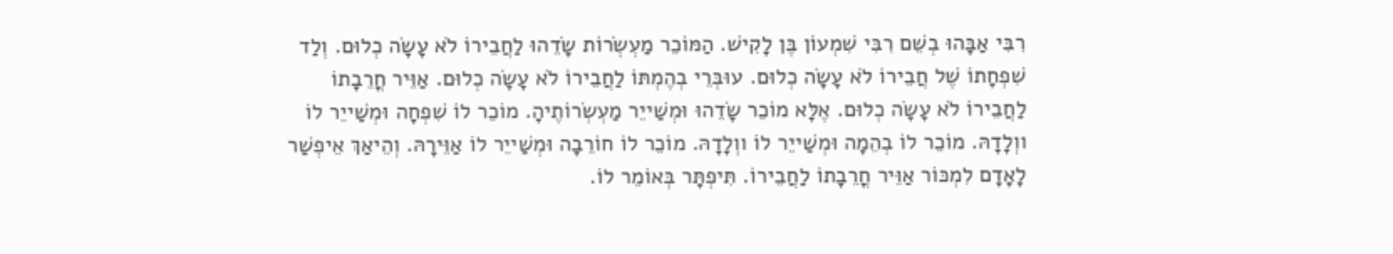רִבִּי אַבָּהוּ בְשֵׁם רִבִּי שִׁמְעוֹן בֶּן לָקִישׁ. הַמּוֹכֵר מַעְשְׂרוֹת שָׂדֵהוּ לַחֲבֵירוֹ לֹא עָשָׂה כְלוּם. וְלַד שִׁפְחָתוֹ שֶׁל חֲבֵירוֹ לֹא עָשָׂה כְלוּם. עוּבְּרֵי בְהֶמְתּוֹ לַחֲבֵירוֹ לֹא עָשָׂה כְלוּם. אַוֵּיר חֳרֵבָתוֹ לַחֲבֵירוֹ לֹא עָשָׂה כְלוּם. אֶלָּא מוֹכֵר שָׂדֵהוּ וּמְשַׁייֵר מַעְשְׂרוֹתֶיהָ. מוֹכֵר לוֹ שִׁפְחָה וּמְשַׁייֵר לוֹ ווְלָדָהּ. מוֹכֵר לוֹ בְהֵמָה וּמְשַׁייֵר לוֹ ווְלָדָהּ. מוֹכֵר לוֹ חוֹרֵבָה וּמְשַׁייֵר לוֹ אַוֵּירָהּ. וְהֵיאַךְ אֵיפְשַׁר לָאָדָם לִמְכּוֹר אַוֵּיר חֳרֵבָתוֹ לַחֲבֵירוֹ. תִּיפְתָּר בְּאוֹמֵר לוֹ.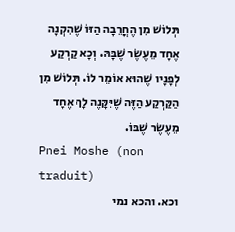תְּלוֹשׁ מִן הֶחֳרֵבָה הַזּוֹ שֶׁהִקְנָה אֶחָד מֵעֶשֶׂר שֶׁבָּהּ. וְכָא קַרְקַע לְפָנָיו שֶׁהוּא אוֹמֵר לוֹ. תְּלוֹשׁ מִן הַקַּרְקַע הַזֶּה שֶׁיִּקָּנֶה לָךְ אֶחָד מֵעֶשֶׂר שֶׁבּוֹ.
Pnei Moshe (non traduit)
וכא. והכא נמי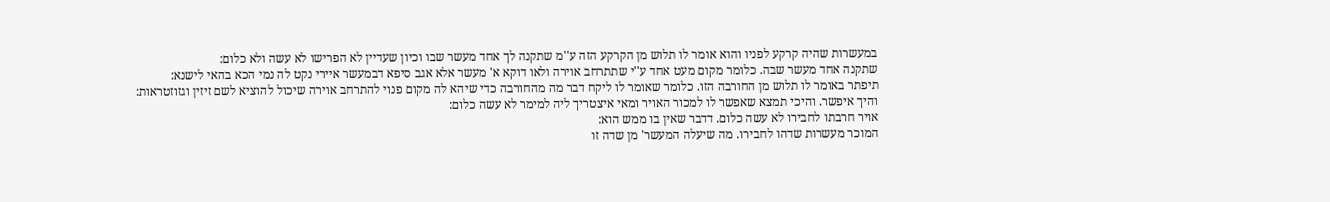במעשרות שהיה קרקע לפניו והוא אומר לו תלוש מן הקרקע הזה ע''מ שתקנה לך אחד מעשר שבו וכיון שעדיין לא הפרישו לא עשה ולא כלום:
שתקנה אחד מעשר שבה. כלומר מקום מעט אחד ע''י שתתרחב אוירה ולאו דוקא א' מעשר אלא אגב סיפא דבמעשר איירי נקט לה נמי הכא בהאי לישנא:
תיפתר באומר לו תלוש מן החורבה הזו. כלומר שאומר לו ליקח דבר מה מהחורבה כדי שיהא לה מקום פנוי להתרחב אוירה שיכול להוציא לשם זיזין וגזוזטראות:
והיך איפשר. והיכי תמצא שאפשר לו למכור האויר ומאי איצטריך ליה למימר לא עשה כלום:
אויר חרבתו לחבירו לא עשה כלום. דדבר שאין בו ממש הוא:
המוכר מעשרות שדהו לחבירו. מה שיעלה המעשר' מן שדה זו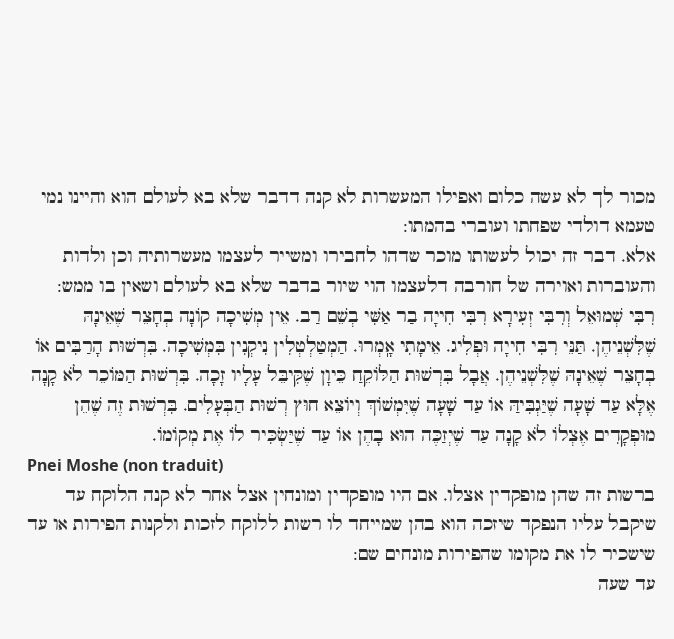מכור לך לא עשה כלום ואפילו המעשרות לא קנה דדבר שלא בא לעולם הוא והיינו נמי טעמא דולדי שפחתו ועוברי בהמתו:
אלא. דבר זה יכול לעשותו מוכר שדהו לחבירו ומשייר לעצמו מעשרותיה וכן ולדות והעוברות ואוירה של חורבה דלעצמו הוי שיור בדבר שלא בא לעולם ושאין בו ממש:
רִבִּי שְׁמוּאֵל וְרִבִּי זְעִירָא רִבִּי חִייָה בַר אַשִּׁי בְשֵׁם רַב. אֵין מְשִׁיכָה קוֹנָה בְחָצֵר שֶׁאֵינָהּ שֶׁלִּשְׁנֵיהֶן. תַּנֵּי רִבִּי חִייָה וּפְלִיג. אֵימָתִי אָֽמְרוּ. הַמְטַלְטְלִין נִיקְנִין בִּמְשִׁיכָה. בִּרְשׁוּת הָרַבִּים אוֹ בְחָצֵר שֶׁאֵינָהּ שֶׁלִּשְׁנֵיהֶן. אֲבָל בִּרְשׁוּת הַלּוֹקֵחַ כֵּיוָן שֶׁקִּיבֵּל עָלָיו זָכָה. בִּרְשׁוּת הַמּוֹכֵר לֹא קָנָה אֶלָּא עַד שָׁעָה שֶׁיַּגְבִּיהַּ אוֹ עַד שָׁעָה שֶׁיִּמְשׁוֹךְ וְיוֹצֵא חוּץ רְשׁוּת הַבְּעָלִים. בִּרְשׁוּת זֶה שֶׁהֵן מוּפְקָדִים אֶצְלוֹ לֹא קָנָה עַד שֶׁיְזַכֶּה הוּא בָהֶן אוֹ עַד שֶׁיַּשְׂכִּיר לוֹ אֶת מְקוֹמוֹ.
Pnei Moshe (non traduit)
ברשות זה שהן מופקדין אצלו. אם היו מופקדין ומונחין אצל אחר לא קנה הלוקח עד שיקבל עליו הנפקד שיזכה הוא בהן שמייחד לו רשות ללוקח לזכות ולקנות הפירות או עד שישכיר לו את מקומו שהפירות מונחים שם:
עד שעה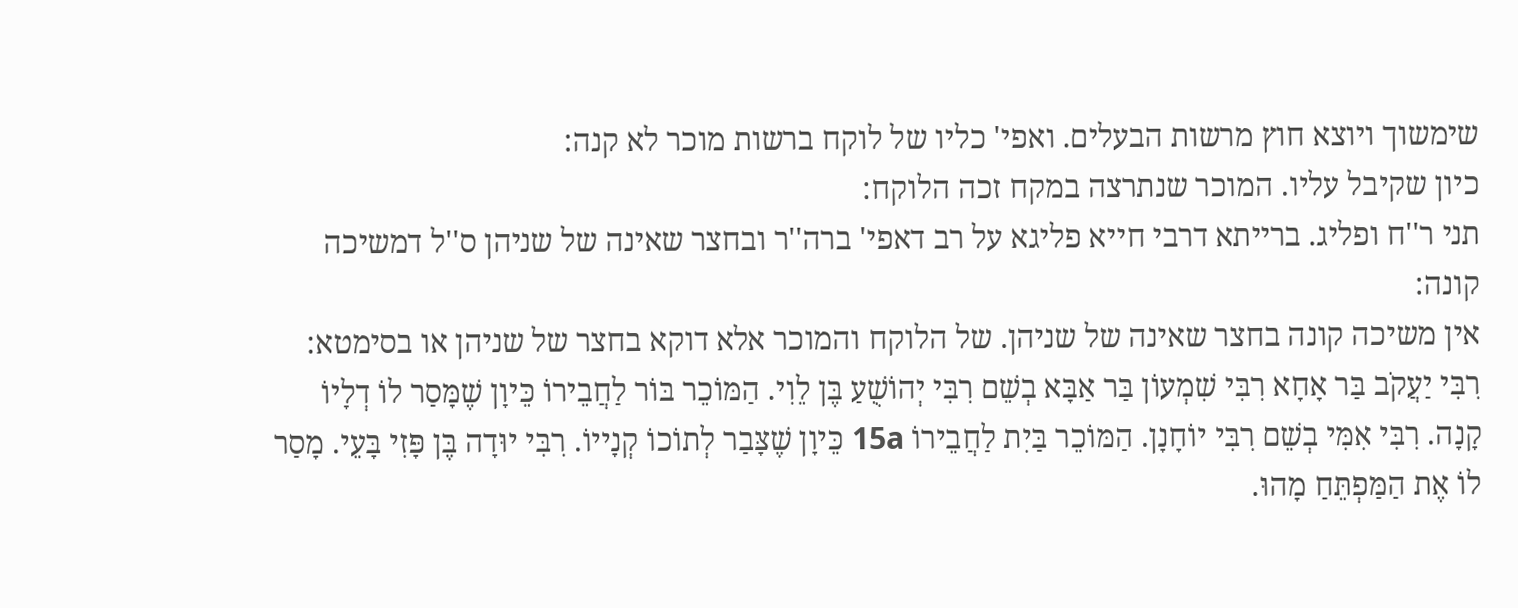שימשוך ויוצא חוץ מרשות הבעלים. ואפי' כליו של לוקח ברשות מוכר לא קנה:
כיון שקיבל עליו. המוכר שנתרצה במקח זכה הלוקח:
תני ר''ח ופליג. ברייתא דרבי חייא פליגא על רב דאפי' ברה''ר ובחצר שאינה של שניהן ס''ל דמשיכה קונה:
אין משיכה קונה בחצר שאינה של שניהן. של הלוקח והמוכר אלא דוקא בחצר של שניהן או בסימטא:
רִבִּי יַעֲקֹב בַּר אָחָא רִבִּי שִׁמְעוֹן בַּר אַבָּא בְשֵׁם רִבִּי יְהוֹשֻׁעַ בֶּן לֵוִי. הַמּוֹכֵר בּוֹר לַחֲבֵירוֹ כֵּיוָן שֶׁמָּסַר לוֹ דְלָיוֹ קָנָה. רִבִּי אִמִּי בְשֵׁם רִבִּי יוֹחָנָן. הַמּוֹכֵר בַּיִת לַחֲבֵירוֹ 15a כֵּיוָן שֶׁצָּבַר לְתוֹכוֹ קְנָייוֹ. רִבִּי יוּדָה בֶּן פָּזִי בָּעֵי. מָסַר לוֹ אֶת הַמַּפְתֵּחַ מָהוּ.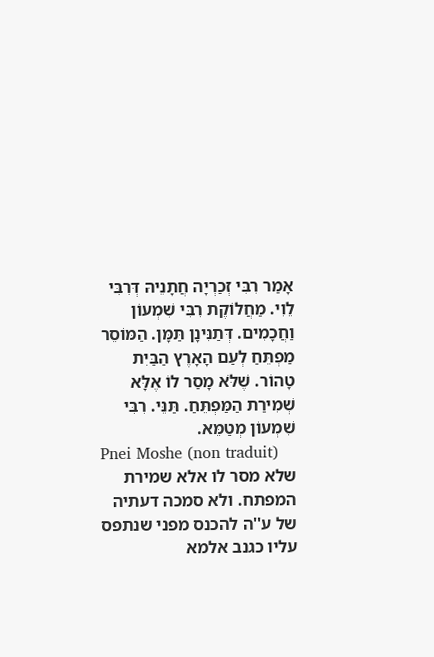אָמַר רִבִּי זְכַרְיָה חֲתָנֵיהּ דְּרִבִּי לֵוִי. מַחֲלוֹקֶת רִבִּי שִׁמְעוֹן וַחֲכָמִים. דְּתַנִּינָן תַּמָּן. הַמּוֹסֵר מַפְתֵּחַ לְעַם הָאָרֶץ הַבַּיִת טָהוֹר. שֶׁלֹּא מָסַר לוֹ אֶלָּא שְׁמִירַת הַמַּפְתֵּחַ. תַּנֵּי. רִבִּי שִׁמְעוֹן מְטַמֵּא.
Pnei Moshe (non traduit)
שלא מסר לו אלא שמירת המפתח. ולא סמכה דעתיה של ע''ה להכנס מפני שנתפס עליו כגנב אלמא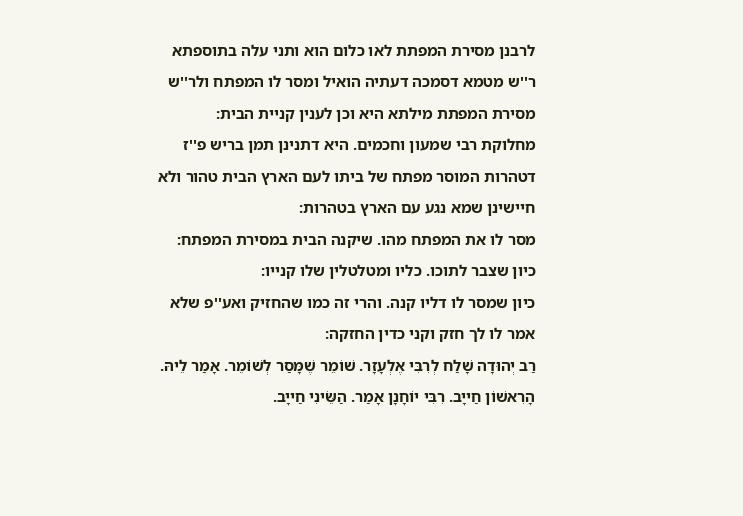לרבנן מסירת המפתת לאו כלום הוא ותני עלה בתוספתא ר''ש מטמא דסמכה דעתיה הואיל ומסר לו המפתח ולר''ש מסירת המפתת מילתא היא וכן לענין קניית הבית:
מחלוקת רבי שמעון וחכמים. היא דתנינן תמן בריש פ''ז דטהרות המוסר מפתח של ביתו לעם הארץ הבית טהור ולא חיישינן שמא נגע עם הארץ בטהרות:
מסר לו את המפתח מהו. שיקנה הבית במסירת המפתח:
כיון שצבר לתוכו. כליו ומטלטלין שלו קנייו:
כיון שמסר לו דליו קנה. והרי זה כמו שהחזיק ואע''פ שלא אמר לו לך חזק וקני כדין החזקה:
רַב יְהוּדָה שָׁלַח לְרִבִּי אֶלְעָזָר. שׁוֹמֵר שֶׁמָּסַר לְשׁוֹמֵר. אָמַר לֵיהּ. הָרִאשׁוֹן חַייָב. רִבִּי יוֹחָנָן אָמַר. הַשֵּׂינִי חַייָב.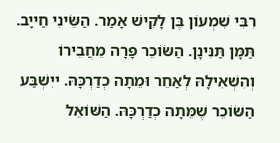רִבִּי שִׁמְעוֹן בֶּן לָקִישׁ אָמַר. הַשֵּׂינִי חַייָב. תַּמָּן תַּנִּינָן. הַשּׂוֹכֵר פָּרָה מֵחֲבֵירוֹ וְהִשְׁאִילָהּ לְאַחֵר וּמֵתָה כְדַרְכָּהּ. ייִשְׁבַּע הַשּׂוֹכֵר שֶׁמֵּתָה כְדַרְכָּהּ. הַשּׁוֹאֵל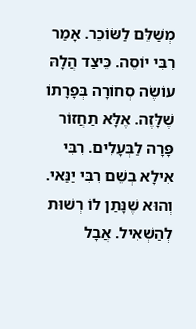מְשַׁלֵּם לַשּׂוֹכֵר. אָמַר רִבִּי יוֹסֵה. כֵּיצַד הֲלָהּ עוֹשֶׂה סְחוֹרָה בְּפָרָתוֹ שֶׁלָּזֶה. אֶלָּא תַחֲזוֹר פָּרָה לַבְּעָלִים. רִבִּי אִילָא בְשֵׁם רִבִּי יַנַּאי. וְהוּא שֶׁנָּתַן לוֹ רְשׁוּת לְהַשְׁאִיל. אֲבָל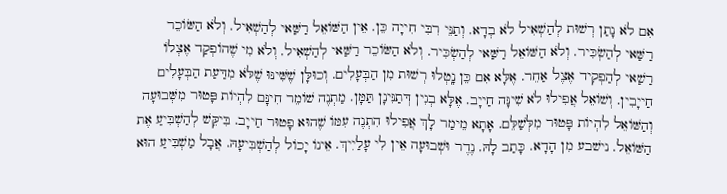אִם לֹא נָתַן רְשׁוּת לְהַשְׁאִיל לֹא בְדָא. וְתַנֵּי רִבִּי חִייָה כֵּן. אֵין הַשּׁוֹאֵל רַשַּׁאי לְהַשְׁאִיל. וְלֹא הַשּׂוֹכֵר רַשַּׁאי לְהַשְׂכִּיר. וְלֹא הַשּׁוֹאֵל רַשַּׁאי לְהַשְׂכִּיר. וְלֹא הַשּׂוֹכֵר רַשַּׁאי לְהַשְׁאִיל. וְלֹא מִי שֶׁהוֹפְקַד אֶצְלוֹ רַשַׁאי לְהַפְקִיד אֶצֶל אַחֵר. אֶלָּא אִם כֵּן נָֽטְלוּ רְשׁוּת מִן הַבְּעָלִים. וְכוּלָּן שֶׁשִּׁינּוּ שֶׁלֹּא מִדַּעַת הַבְּעָלִים חַייָבִין. וְשׁוֹאֵל אֲפִילוּ לֹא שִׁינָּה חַייָב. אֶלָּא בְגִין דְּתַנִּינָן תַּמָּן. מַתְנֶה שׁוֹמֵר חִינָּם לִהְיוֹת פָּטוּר מִשְּׁבוּעָה וְהַשּׁוֹאֵל לִהְיוֹת פָּטוּר מִלְּשַׁלֵּם. אָתָא מֵימַר לָךְ אֲפִילוּ הִתְנֶה עִמּוֹ שֶׁהוּא פָטוּר חַייָב. בִּיקֵּשׁ לְהַשְׁבִּיעַ אֶת הַשּׁוֹאֵל. נישׁבע מִן הָדָא. כָּתַב לָהּ. נֶדֶר וּשְׁבוּעָה אֵין לִי עָלַיִיךְ. אֵינוֹ יָכוֹל לְהַשְׁבִּיעָהּ. אֲבָל מַשְׁבִּיעַ הוּא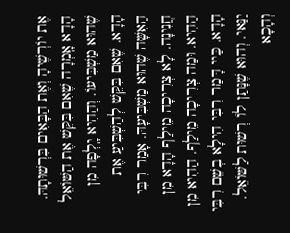אֶת יוֹרְשֶׁיהָ וְאֶת הַבָּאִים בִּרְשׁוּתָהּ. הָדָא אָֽמְרָה שֶׁאִם בִּקֵּשׁ אֶת הַשּׁוֹאֵל שֶׁהוּא מַשְׁבִּיעוֹ. וְהַהִיא יָֽלְפָה מִן הָדָא. שֶׁאִם בִּקֵּשׁ לְהַשְׁבִּיעַ אֶת הַאִשָּׁה שֶׁהוּא מַשְׁבִּיעָהּ. אָמַר רִבִּי חֲנִינָה. לָא צְרִיכָה מֵילַף הָדָא מִן הַהִיא. וּמַה צְרִיכָה מֵילַף. הַהִיא מִן הָדָא. כַּיי דָּמַר רִבִּי הִילָא בְשֵׁם רִבִּי יַנַּאי. וְהוּא שֶׁנָּתַן לוֹ רְשׁוּת לַשּׁוֹאֵל. וְהָכָא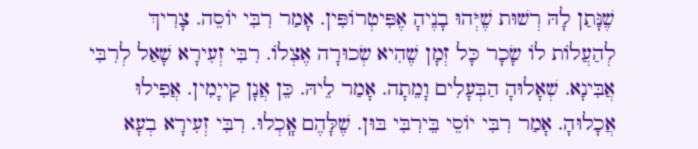שֶׁנָּתַן לָהּ רְשׁוּת שֶׁיְּהוּ בָנֶיהָ אֶפִּיטְרוֹפִּין. אָמַר רִבִּי יוֹסֵה. צָרִיךְ לְהַעֲלוֹת לוֹ שָׂכָר כָּל זְמָן שֶׁהִיא שְׂכוּרָה אֶצְלוֹ. רִבִּי זְעִירָא שָׁאַל לְרִבִּי אֲבִּינָא. שְׁאָלוּהָ הַבְּעָלִים וָמֵתָה. אָמַר לֵיהּ. כֵּן אֲנָן קַייָמִין. אֲפִילוּ אֲכָלוּהָ. אָמַר רִבִּי יוֹסֵי בֵּירִבִּי בּוּן. שֶׁלָּהֶם אָֽכְלוּ. רִבִּי זְעִירָא בְעָא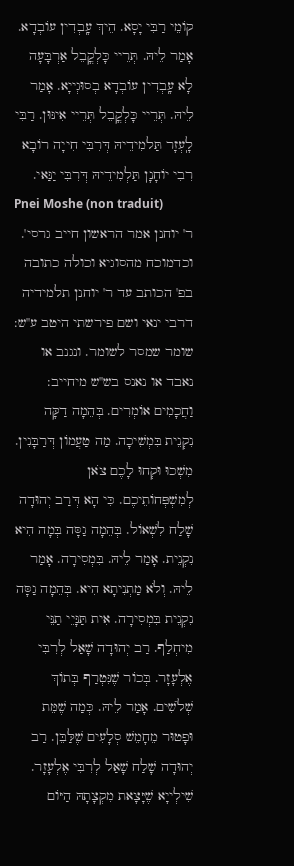קוֹמֵי רַבִּי יָסָא. הֵיךְ עָֽבְדִין עוֹבְדָא. אָמַר לֵיהּ. תְּרֵיי כָּלְקֳבֵל אַרְבָּעָה לָא עָֽבְדִין עוֹבְדָא בְסוּגְייָא. אָמַר לֵיהּ. תְּרֵיי כָּלְקֳבֵל תְּרֵיי אִינּוּן. רַבִּי לָֽעְזָר תַּלמִידֵיהּ דְּרִבִּי חִייָה רוֹבָא רִבִי יוֹחָנָן תַּלְמִידֵיהּ דְּרִבִּי יַנַּאי.
Pnei Moshe (non traduit)
ר' יוחנן אמר הראשון חייב גרסי'. וכדמוכח מהסוגיא וכולה כתובה בפ' הכותב עד ר' יוחנן תלמידיה דרבי ינאי ושם פירשתי היטב ע''ש:
שומר שמסר לשומר. ונגנב או נאבד או נאנס בש''ש מיחייב:
וַחֲכָמִים אוֹמְרִים. בְּהֵמָה דַקָּה נִקְנֵית בִּמְשִׁיכָה. מַה טַעֲמוֹן דְּרַבָּנִין. מִשְׁכוּ וּקְחוּ לָכֶם צֹאן לְמִשְׁפְּחוֹתֵיכֶם. כִּי הָא דְּרַב יְהוּדָה שָׁלַח לִשְׁאוֹל. בְּהֵמָה גַסָּה בְּמָה הִיא נִקְנֵית. אָמַר לֵיהּ. בִּמְסִירָה. אָמַר לֵיהּ. וְלֹא מַתְנִיתָא הִיא. בְּהֵמָה גַסָּה נִקְנֵית בִּמְסִירָה. אִית תַּנָּיֵי תַנֵּי מִיחְלַף. רַב יְהוּדָה שָׁאַל לְרִבִּי אֶלְעָזָר. בְּכוֹר שֶׁנִּטְרַף בְּתוֹךְ שְׁלֹשִׁים. אָמַר לֵיהּ. כְּמַה שֶׁמֵּת וּפָטוּר מֵחָמֵשׁ סְלָעִים שֶׁלַּבֵּן. רַב יְהוּדָה שָׁלַח שָׁאַל לְרִבִּי אֶלְעָזָר. שִׁילְייָא שֶׁיָּצָאת מִקְצָתָהּ הַיּוֹם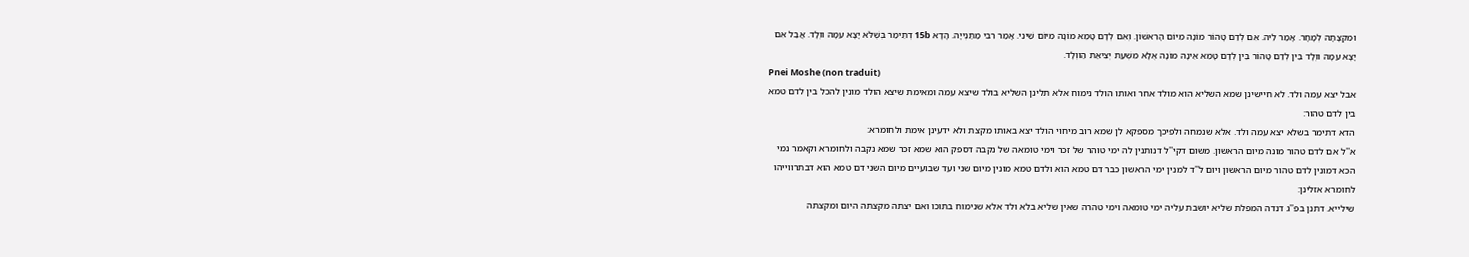וּמִקְצָתָהּ לְמָחָר. אָמַר לֵיהּ. אִם לְדַם טָהוֹר מוֹנָה מִיּוֹם הָרִאשׁוֹן. וְאִם לְדָם טָמֵא מוֹנָה מִיּוֹם שֵׁינִי. אָמַר רִבִּי מַתַּנְייָה. הָדָא 15b דְתֵימַר בְּשֶׁלֹּא יָצָא עִמָּהּ ווְלָד. אֲבַל אִם יָצָא עִמָּהּ ווְלָד בֵּין לְדַם טָהוֹר בֵּין לְדָם טָמֵא אֵינָהּ מוֹנָה אֶלָּא מִשְּׁעַת יְצִיאַת הַווְלָד.
Pnei Moshe (non traduit)
אבל יצא עמה ולד. לא חיישינן שמא השליא הוא מולד אחר ואותו הולד נימוח אלא תלינן השליא בולד שיצא עמה ומאימת שיצא הולד מונין להכל בין לדם טמא בין לדם טהור:
הדא דתימר בשלא יצא עמה ולד. אלא שנמחה ולפיכך מספקא לן שמא רוב מיחוי הולד יצא באותו מקצת ולא ידעינן אימת ולחומרא:
א''ל אם לדם טהור מונה מיום הראשון. משום דקי''ל דנותנין לה ימי טוהר של זכר וימי טומאה של נקבה דספק הוא שמא זכר שמא נקבה ולחומרא וקאמר נמי הכא דמונין לדם טהור מיום הראשון ויום ל''ד למנין ימי הראשון כבר דם טמא הוא ולדם טמא מונין מיום שני ועד שבועיים מיום השני דם טמא הוא דבתרווייהו לחומרא אזלינן:
שילייא. דתנן בפ''ג דנדה המפלת שליא יושבת עליה ימי טומאה וימי טהרה שאין שליא בלא ולד אלא שנימוח בתוכו ואם יצתה מקצתה היום ומקצתה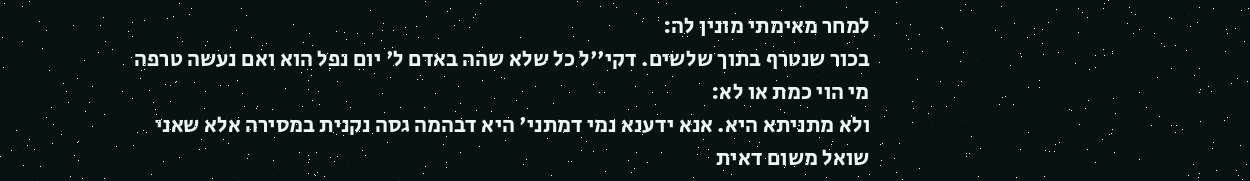למחר מאימתי מונין לה:
בכור שנטרף בתוך שלשים. דקי''ל כל שלא שהה באדם ל' יום נפל הוא ואם נעשה טרפה מי הוי כמת או לא:
ולא מתניתא היא. אנא ידענא נמי דמתני' היא דבהמה גסה נקנית במסירה אלא שאני שואל משום דאית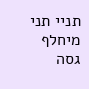תניי תני מיחלף גסה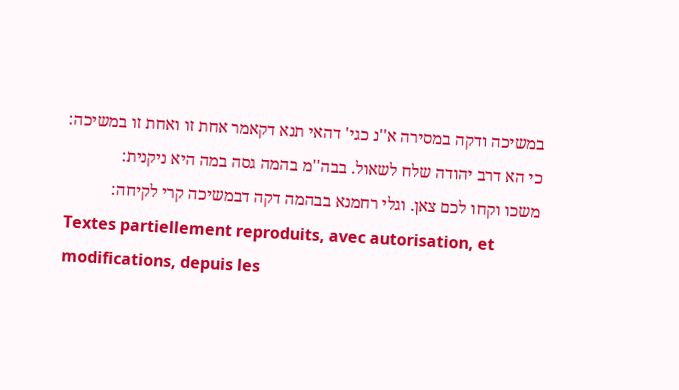במשיכה ודקה במסירה א''נ כגי' דהאי תנא דקאמר אחת זו ואחת זו במשיכה:
כי הא דרב יהודה שלח לשאול. בבה''מ בהמה גסה במה היא ניקנית:
משכו וקחו לכם צאן. וגלי רחמנא בבהמה דקה דבמשיכה קרי לקיחה:
Textes partiellement reproduits, avec autorisation, et modifications, depuis les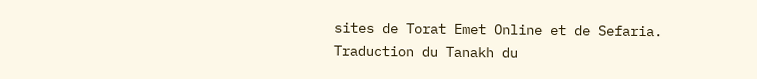sites de Torat Emet Online et de Sefaria.
Traduction du Tanakh du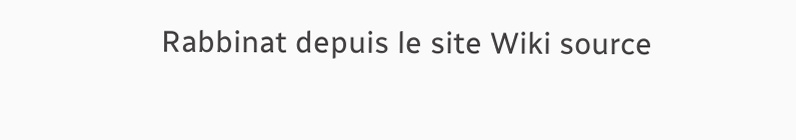Rabbinat depuis le site Wiki source